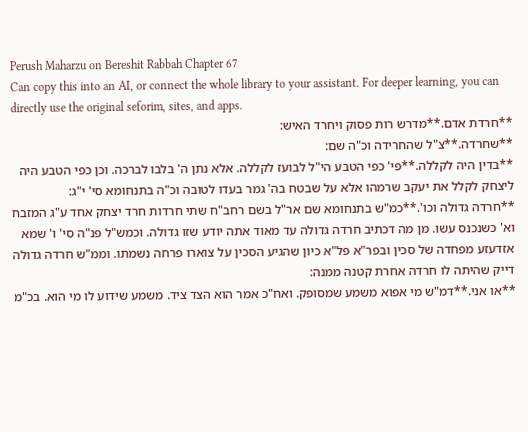Perush Maharzu on Bereshit Rabbah Chapter 67
Can copy this into an AI, or connect the whole library to your assistant. For deeper learning, you can directly use the original seforim, sites, and apps.
**חרדת אדם.**מדרש רות פסוק ויחרד האיש:
**שחרדה.**צ"ל שהחרידה וכ"ה שם:
**בדין היה לקללה.**פי' כפי הטבע הי"ל לבועז לקללה. אלא נתן ה' בלבו לברכה. וכן כפי הטבע היה ליצחק לקלל את יעקב שרמהו אלא על שבטח בה' גמר בעדו לטובה וכ"ה בתנחומא סי' י"ג:
**חרדה גדולה וכו'.**כמ"ש בתנחומא שם אר"ל בשם רחב"ח שתי חרדות חרד יצחק אחד ע"ג המזבח וא' כשנכנס עשו. מן מה דכתיב חרדה גדולה עד מאוד אתה יודע שזו גדולה. וכמש"ל פנ"ה סי' ו' שמא אזדעזע מפחדה של סכין ובפר"א פל"א כיון שהגיע הסכין על צוארו פרחה נשמתו. וממ"ש חרדה גדולה דייק שהיתה לו חרדה אחרת קטנה ממנה:
**או אני.**דמ"ש מי אפוא משמע שמסופק. ואח"כ אמר הוא הצד ציד. משמע שידוע לו מי הוא. בכ"מ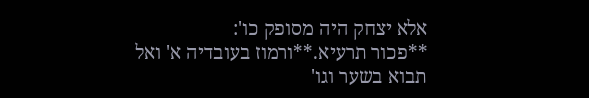אלא יצחק היה מסופק כו':
**פכור תרעיא.**ורמוז בעובדיה א' ואל תבוא בשער וגו'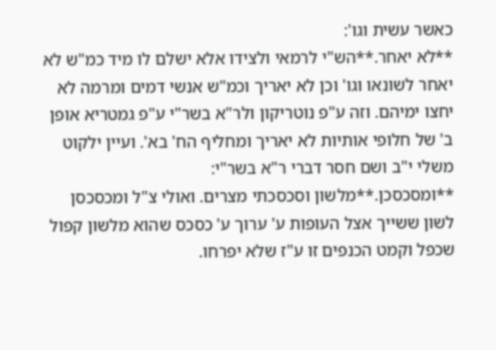כאשר עשית וגו':
**לא יאחר.**הש"י לרמאי ולצידו אלא ישלם לו מיד כמ"ש לא יאחר לשונאו וגו' וכן לא יאריך וכמ"ש אנשי דמים ומרמה לא יחצו ימיהם. וזה ע"פ נוטריקון ולר"א בשר"י ע"פ גמטריא אופן ב' של חלופי אותיות לא יאריך ומחליף הח' בא'. ועיין ילקוט משלי י"ב ושם חסר דברי ר"א בשר"י:
**ומסכסכן.**מלשון וסכסכתי מצרים. ואולי צ"ל ומכסכסן לשון ששייך אצל העופות ע' ערוך ע' כסכס שהוא מלשון קפול שכפל וקמט הכנפים זו ע"ז שלא יפרחו.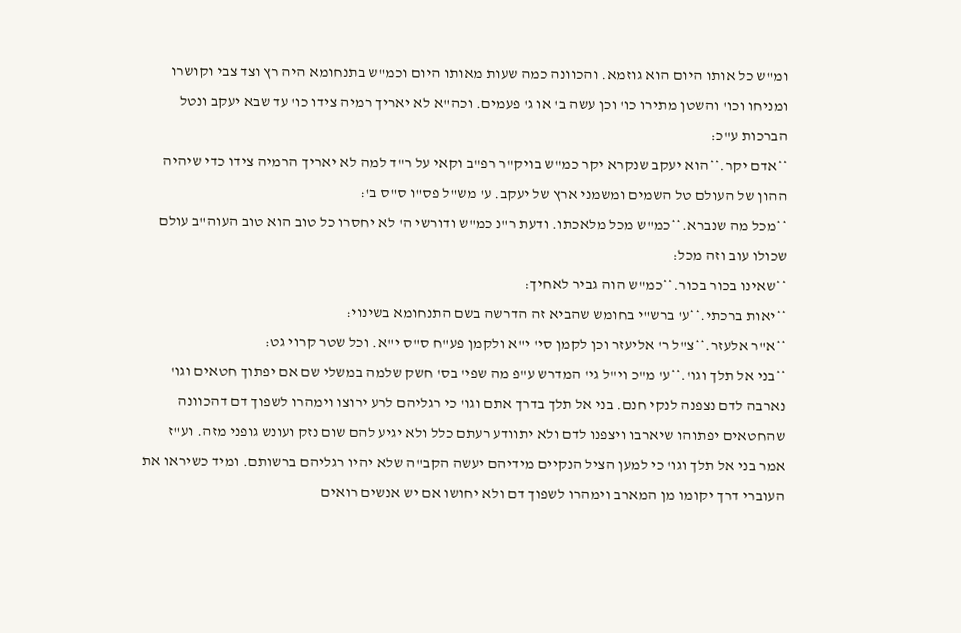ומ"ש כל אותו היום הוא גוזמא. והכוונה כמה שעות מאותו היום וכמ"ש בתנחומא היה רץ וצד צבי וקושרו ומניחו וכו' והשטן מתירו כו' וכן עשה ב' או ג' פעמים. וכה"א לא יאריך רמיה צידו כו' עד שבא יעקב ונטל הברכות ע"כ:
**אדם יקר.**הוא יעקב שנקרא יקר כמ"ש בויק"ר רפ"ב וקאי על ר"ד למה לא יאריך הרמיה צידו כדי שיהיה ההון של העולם טל השמים ומשמני ארץ של יעקב. ע' מש"ל פס"ו ס"ס ב':
**מכל מה שנברא.**כמ"ש מכל מלאכתו. ודעת ר"נ כמ"ש ודורשי ה' לא יחסרו כל טוב הוא טוב העוה"ב עולם שכולו עוב וזה מכל:
**שאינו בכור בכור.**כמ"ש הוה גביר לאחיך:
**יאות ברכתי.**ע' ברש"י בחומש שהביא זה הדרשה בשם התנחומא בשינוי:
**א"ר אלעזר.**צ"ל ר' אליעזר וכן לקמן סי' י"א ולקמן פע"ח ס"ס י"א. וכל שטר קרוי גט:
**בני אל תלך וגו'.**ע' מ"כ וי"ל גי' המדרש ע"פ מה שפי' בס' חשק שלמה במשלי שם אם יפתוך חטאים וגו' נארבה לדם נצפנה לנקי חנם. בני אל תלך בדרך אתם וגו' כי רגליהם לרע ירוצו וימהרו לשפוך דם דהכוונה שהחטאים יפתוהו שיארבו ויצפנו לדם ולא יתוודע רעתם כלל ולא יגיע להם שום נזק ועונש גופני מזה. וע"ז אמר בני אל תלך וגו' כי למען הציל הנקיים מידיהם יעשה הקב"ה שלא יהיו רגליהם ברשותם. ומיד כשיראו את העוברי דרך יקומו מן המארב וימהרו לשפוך דם ולא יחושו אם יש אנשים רואים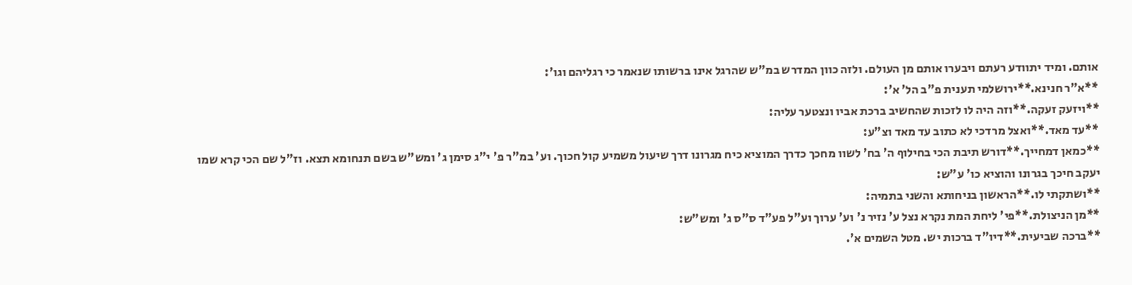אותם. ומיד יתוודע רעתם ויבערו אותם מן העולם. ולזה כוון המדרש במ"ש שהרגל אינו ברשותו שנאמר כי רגליהם וגו':
**א"ר חנינא.**ירושלמי תענית פ"ב הל' א':
**ויזעק זעקה.**וזה היה לו לזכות שהחשיב ברכת אביו ונצטער עליה:
**עד מאד.**ואצל מרדכי לא כתוב עד מאד וצ"ע:
**כמאן דמחייך.**דורש תיבת הכי בחילוף ה' בח' לשוו מחכך כדרך המוציא כיח מגרונו דרך שיעול משמיע קול חכוך. וע' במ"ר פ' י"ג סימן ג' ומש"ש בשם תנחומא תצא. וז"ל שם הכי קרא שמו יעקב חיכך בגרונו והוציא כו' ע"ש:
**ושתקתי לו.**הראשון בניחותא והשני בתמיה:
**מן הניצולת.**פי' ליחת המת נקרא נצל ע' נזיר נ' וע' ערוך וע"ל פע"ד ס"ס ג' ומש"ש:
**ברכה שביעית.**דיו"ד ברכות יש. מטל השמים א'.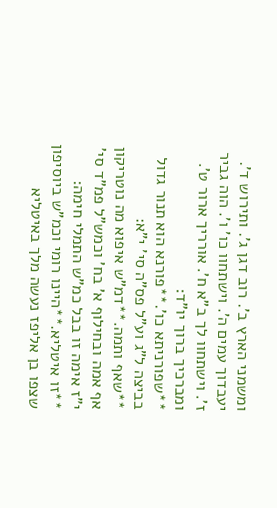ומשמני הארץ ב'. רוב דגן ג'. ותירוש ד'. יעבדוך עמים ה'. וישתחוו כו' ו'. הוה גביר ז'. וישתחוו לך ב"א ח'. אורריך ארור ט'. ומברכיך ברוך יו"ד:
**שפורניתא כו'.**פורנא הוא תנור גדול בביצה ל"ג וע"ל פס"ה סי' י"א:
**שאף ותמה.**דמ"ש איפוא מה נוטריקון אף אמה ובחילוף א' בח' וכמש"ל פמ"ד סי' י"ז אימה זו בבל כמ"ש התמלי חימה:
**זו איטליא.**היינו רומי וכמ"ש ביוסיפון שצפו בן אליפז נעשה מלך באיטליא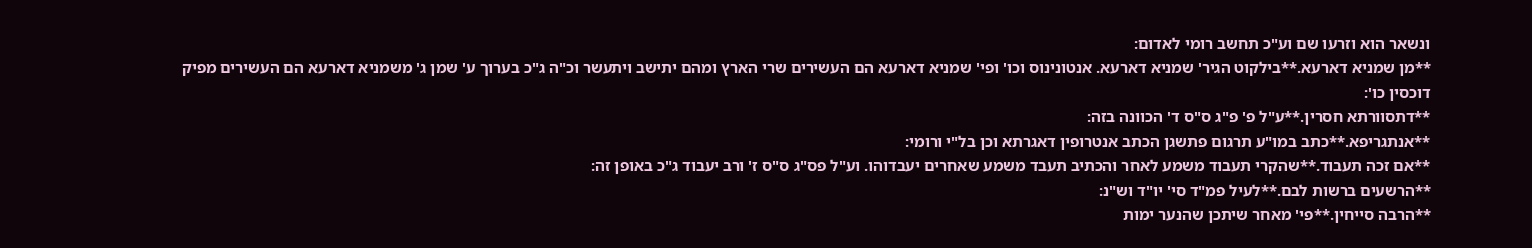ונשאר הוא וזרעו שם וע"כ תחשב רומי לאדום:
**מן שמניא דארעא.**בילקוט הגיר' שמניא דארעא. אנטונינוס וכו' ופי' שמניא דארעא הם העשירים שרי הארץ ומהם יתישב ויתעשר וכ"ה ג"כ בערוך ע' שמן ג' משמניא דארעא הם העשירים מפיק דוכסין כו':
**דתסוורתא חסרין.**ע"ל פ' פ"ג ס"ס ד' הכוונה בזה:
**אנתגריפא.**כתב במו"ע תרגום פתשגן הכתב אנטרופין דאגרתא וכן בל"י ורומי:
**אם זכה תעבוד.**שהקרי תעבוד משמע לאחר והכתיב תעבד משמע שאחרים יעבדוהו. וע"ל פס"ג ס"ס ז' ורב יעבוד ג"כ באופן זה:
**הרשעים ברשות לבם.**לעיל פמ"ד סי' יו"ד וש"נ:
**הרבה סייחין.**פי' מאחר שיתכן שהנער ימות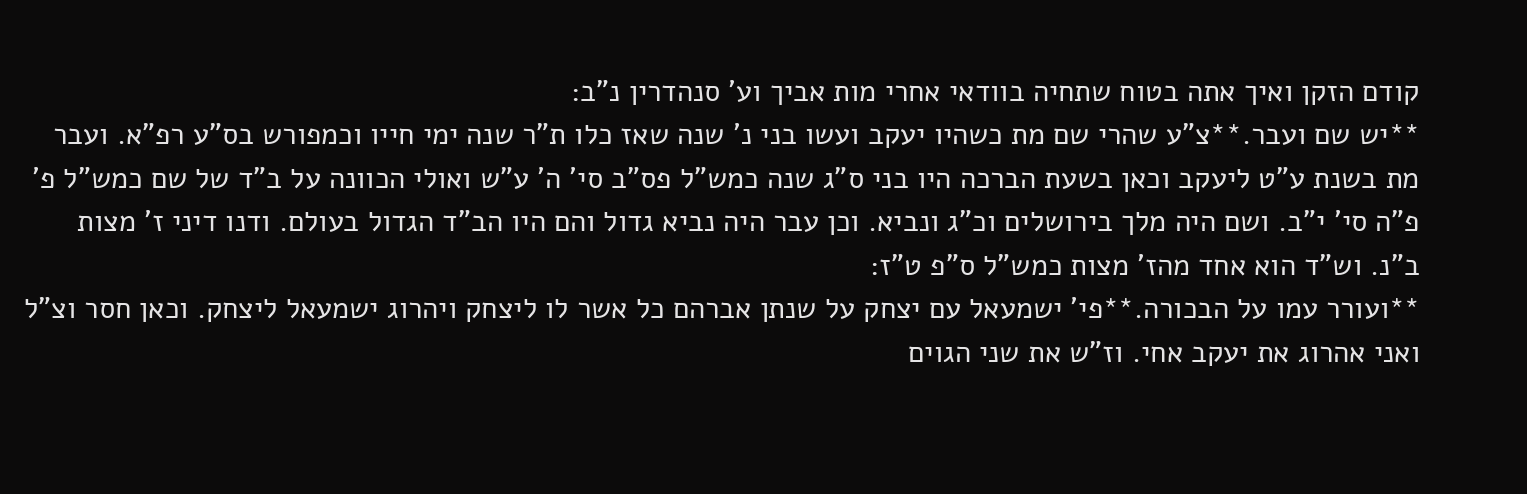קודם הזקן ואיך אתה בטוח שתחיה בוודאי אחרי מות אביך וע' סנהדרין נ"ב:
**יש שם ועבר.**צ"ע שהרי שם מת כשהיו יעקב ועשו בני נ' שנה שאז כלו ת"ר שנה ימי חייו וכמפורש בס"ע רפ"א. ועבר מת בשנת ע"ט ליעקב וכאן בשעת הברכה היו בני ס"ג שנה כמש"ל פס"ב סי' ה' ע"ש ואולי הכוונה על ב"ד של שם כמש"ל פ' פ"ה סי' י"ב. ושם היה מלך בירושלים וכ"ג ונביא. וכן עבר היה נביא גדול והם היו הב"ד הגדול בעולם. ודנו דיני ז' מצות ב"נ. וש"ד הוא אחד מהז' מצות כמש"ל ס"פ ט"ז:
**ועורר עמו על הבכורה.**פי' ישמעאל עם יצחק על שנתן אברהם כל אשר לו ליצחק ויהרוג ישמעאל ליצחק. וכאן חסר וצ"ל ואני אהרוג את יעקב אחי. וז"ש את שני הגוים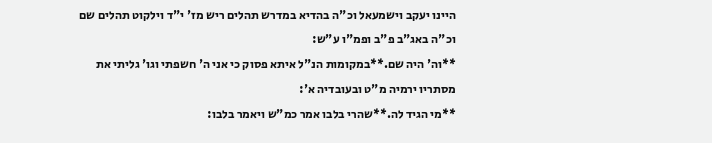היינו יעקב וישמעאל וכ"ה בהדיא במדרש תהלים ריש מז' י"ד וילקוט תהלים שם וכ"ה באג"ב פ"ב ופמ"ו ע"ש:
**וה' היה שם.**במקומות הנ"ל איתא פסוק כי אני ה' חשפתי וגו' גליתי את מסתריו ירמיה מ"ט ובעובדיה א':
**מי הגיד לה.**שהרי בלבו אמר כמ"ש ויאמר בלבו: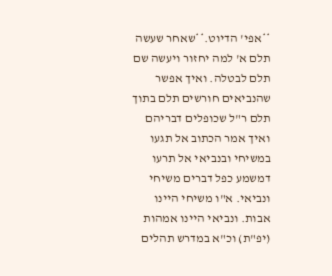**אפי' הדיוט.**שאחר שעשה תלם א' למה יחזור ויעשה שם תלם לבטלה. ואיך אפשר שהנביאים חורשים תלם בתוך תלם ר"ל שכופלים דבריהם ואיך אמר הכתוב אל תגעו במשיחי ובנביאי אל תרעו דמשמע כפל דברים משיחי ונביאי. א"ו משיחי היינו אבות. ונביאי היינו אמהות (יפ"ת) וכ"א במדרש תהלים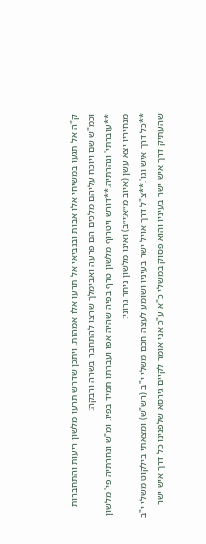ק"ה אל תגעו במשיחי אלו אבות ובנביאי אל תרעו אלו אמהות. ויתכן שדרש תרעו מלשון ריעות והתחברות וכמ"ש שם ויוכח עליהם מלכים הם פרעה ואבימלך שרצו להתחבר בשרה ורבקה:
**עוברתי' ונהרתיה.**דורש ויטרוף מלשון טרף בפיה שהיה אפו ועברתו תמיד בפיו. ומ"ש ונחרתיה פי' מלשון מנחיריו יצא עשן (איוב מ״א:י״ב) ואינו מלשון ניחר גרוני:
**כל דרך איש וגו'.**צ"ל דרך אויל ישר בעיניו ושומע לעצה חכם משלי י"ב (רש"ש) ומצאתי בילקוט משלי י"ב שהעתיק דרך איש ישר בעיניו והוא פסוק במשלי כ"א ע"כ אני אומר לקיים גירסא שלפנינו כל דרך איש ישר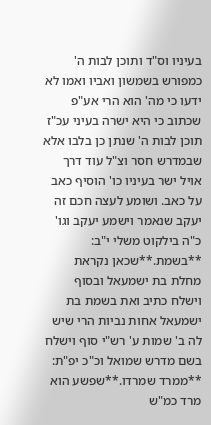בעיניו וס"ד ותוכן לבות ה' כמפורש בשמשון ואביו ואמו לא ידעו כי מה' הוא הרי אע"פ שכתוב כי היא ישרה בעיני עכ"ז תוכן לבות ה' שנתן כן בלבו אלא שבמדרש חסר וצ"ל עוד דרך אויל ישר בעיניו כו' הוסיף כאב על כאב. ושומע לעצה חכם זה יעקב שנאמר וישמע יעקב וגו' כ"ה בילקוט משלי י"ב:
**בשמת.**שכאן נקראת מחלת בת ישמעאל ובסוף וישלח כתיב ואת בשמת בת ישמעאל אחות נביות הרי שיש לה ב' שמות ע' רש"י סוף וישלח בשם מדרש שמואל וכ"כ יפ"ת:
**ממרד שמרדו.**שפשע הוא מרד כמ"ש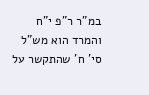במ"ר ר"פ י"ח והמרד הוא מש"ל סי' ח' שהתקשר על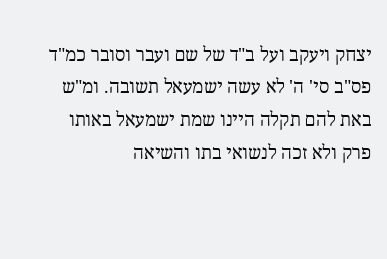יצחק ויעקב ועל ב"ד של שם ועבר וסובר כמ"ד פס"ב סי' ה' לא עשה ישמעאל תשובה. ומ"ש באת להם תקלה היינו שמת ישמעאל באותו פרק ולא זכה לנשואי בתו והשיאה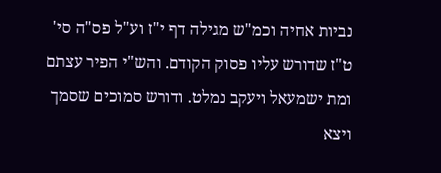נביות אחיה וכמ"ש מגילה דף י"ז וע"ל פס"ה סי' ט"ז שדורש עליו פסוק הקודם. והש"י הפיר עצתם ומת ישמעאל ויעקב נמלט. ודורש סמוכים שסמך ויצא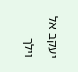יעקב אל וילך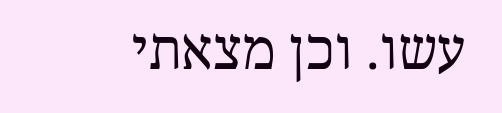עשו. וכן מצאתי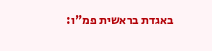באגדת בראשית פמ"ו: